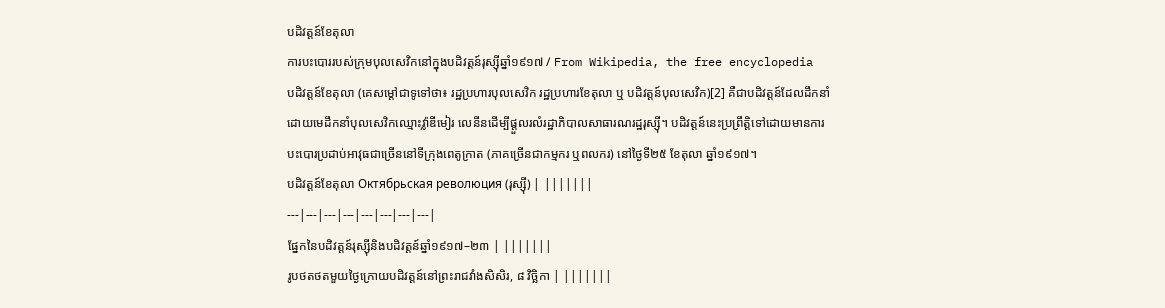បដិវត្តន៍ខែតុលា
ការបះបោររបស់ក្រុមបុលសេវិកនៅក្នុងបដិវត្តន៍រុស្ស៊ីឆ្នាំ១៩១៧ / From Wikipedia, the free encyclopedia
បដិវត្តន៍ខែតុលា (គេសម្តៅជាទូទៅថា៖ រដ្ឋប្រហារបុលសេវិក រដ្ឋប្រហារខែតុលា ឬ បដិវត្តន៍បុលសេវិក)[2] គឺជាបដិវត្តន៍ដែលដឹកនាំដោយមេដឹកនាំបុលសេវិកឈ្មោះវ៉្លាឌីមៀរ លេនីនដើម្បីផ្តួលរលំរដ្ឋាភិបាលសាធារណរដ្ឋរុស្ស៊ី។ បដិវត្តន៍នេះប្រព្រឹត្តិទៅដោយមានការបះបោរប្រដាប់អាវុធជាច្រើននៅទីក្រុងពេតូក្រាត (ភាគច្រើនជាកម្មករ ឬពលករ) នៅថ្ងៃទី២៥ ខែតុលា ឆ្នាំ១៩១៧។
បដិវត្តន៍ខែតុលា Октябрьская революция (រុស្ស៊ី) | |||||||
---|---|---|---|---|---|---|---|
ផ្នែកនៃបដិវត្តន៍រុស្ស៊ីនិងបដិវត្តន៍ឆ្នាំ១៩១៧–២៣ | |||||||
រូបថតថតមួយថ្ងៃក្រោយបដិវត្តន៍នៅព្រះរាជវាំងសិសិរ, ៨ វិច្ឆិកា | |||||||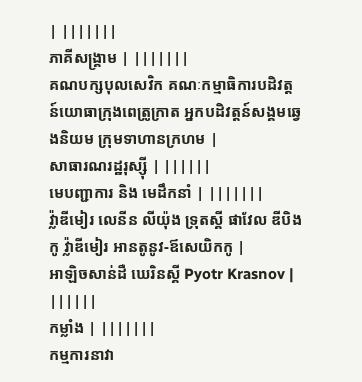| |||||||
ភាគីសង្គ្រាម | |||||||
គណបក្សបុលសេវិក គណៈកម្មាធិការបដិវត្តន៍យោធាក្រុងពេត្រូក្រាត អ្នកបដិវត្តន៍សង្គមឆ្វេងនិយម ក្រុមទាហានក្រហម |
សាធារណរដ្ឋរុស្ស៊ី | ||||||
មេបញ្ជាការ និង មេដឹកនាំ | |||||||
វ៉្លាឌីមៀរ លេនីន លីយ៉ុង ទ្រុតស្គី ផាវែល ឌីបិងកូ វ៉្លាឌីមៀរ អានតូនូវ-ឪសេយិកកូ |
អាឡិចសាន់ដឺ ឃេរិនស្គី Pyotr Krasnov | ||||||
កម្លាំង | |||||||
កម្មការនាវា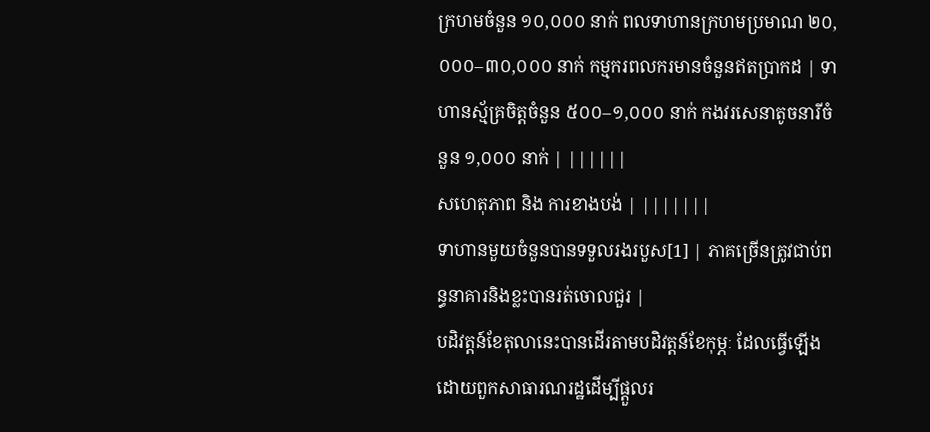ក្រហមចំនួន ១០,០០០ នាក់ ពលទាហានក្រហមប្រមាណ ២០,០០០–៣០,០០០ នាក់ កម្មករពលករមានចំនួនឥតប្រាកដ | ទាហានស្ម័គ្រចិត្តចំនួន ៥០០–១,០០០ នាក់ កងវរសេនាតូចនារីចំនួន ១,០០០ នាក់ | ||||||
សហេតុភាព និង ការខាងបង់ | |||||||
ទាហានមួយចំនួនបានទទួលរងរបួស[1] | ភាគច្រើនត្រូវជាប់ពន្ធនាគារនិងខ្លះបានរត់ចោលជួរ |
បដិវត្តន៍ខែតុលានេះបានដើរតាមបដិវត្តន៍ខែកុម្ភៈ ដែលធ្វើឡើងដោយពួកសាធារណរដ្ឋដើម្បីផ្តួលរ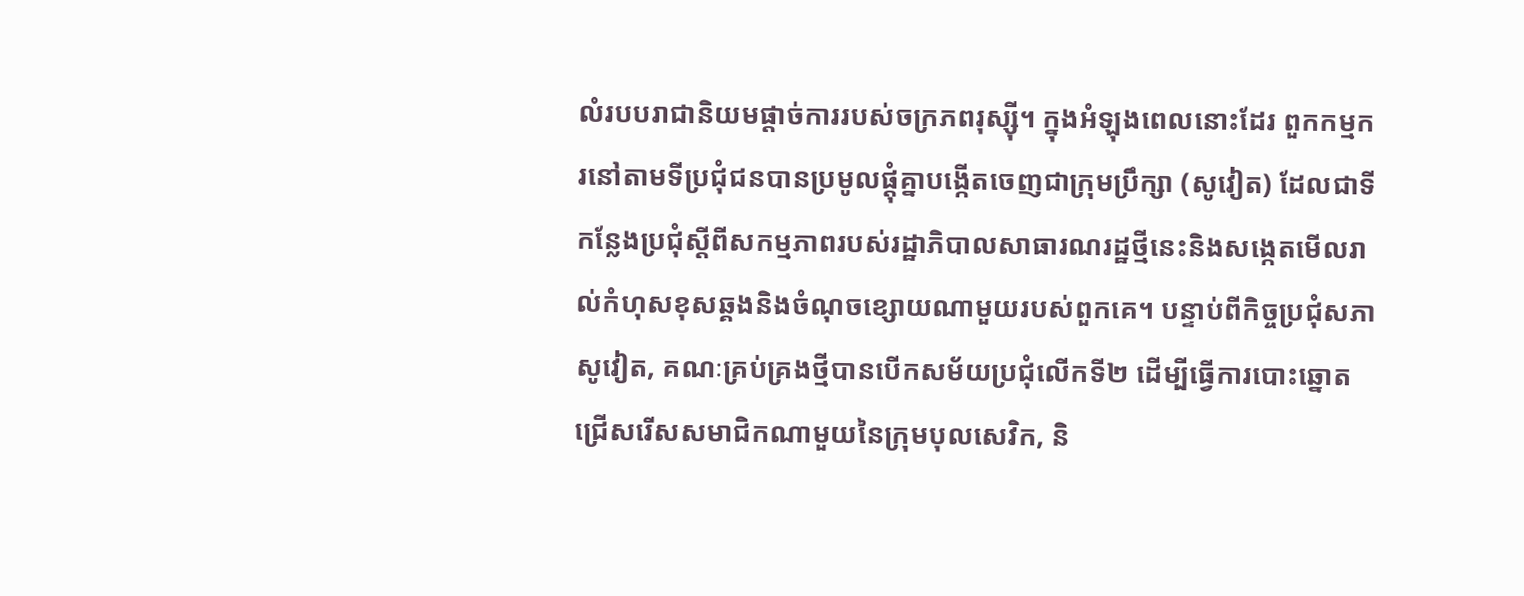លំរបបរាជានិយមផ្តាច់ការរបស់ចក្រភពរុស្ស៊ី។ ក្នុងអំឡុងពេលនោះដែរ ពួកកម្មករនៅតាមទីប្រជុំជនបានប្រមូលផ្តុំគ្នាបង្កើតចេញជាក្រុមប្រឹក្សា (សូវៀត) ដែលជាទីកន្លែងប្រជុំស្តីពីសកម្មភាពរបស់រដ្ឋាភិបាលសាធារណរដ្ឋថ្មីនេះនិងសង្កេតមើលរាល់កំហុសខុសឆ្គងនិងចំណុចខ្សោយណាមួយរបស់ពួកគេ។ បន្ទាប់ពីកិច្ចប្រជុំសភាសូវៀត, គណៈគ្រប់គ្រងថ្មីបានបើកសម័យប្រជុំលើកទី២ ដើម្បីធ្វើការបោះឆ្នោតជ្រើសរើសសមាជិកណាមួយនៃក្រុមបុលសេវិក, និ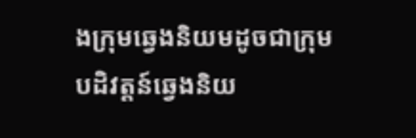ងក្រុមឆ្វេងនិយមដូចជាក្រុមបដិវត្តន៍ឆ្វេងនិយ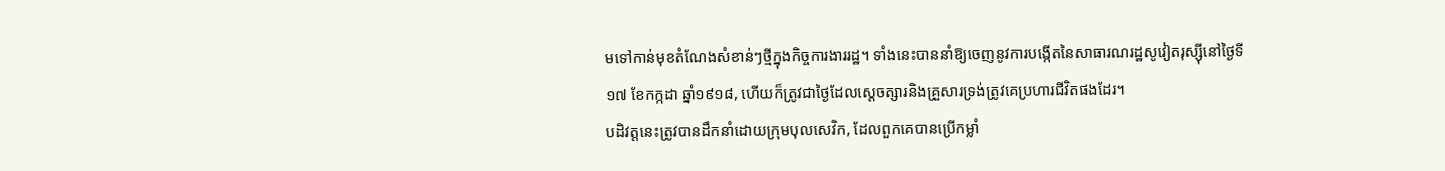មទៅកាន់មុខតំណែងសំខាន់ៗថ្មីក្នុងកិច្ចការងាររដ្ឋ។ ទាំងនេះបាននាំឱ្យចេញនូវការបង្កើតនៃសាធារណរដ្ឋសូវៀតរុស្ស៊ីនៅថ្ងៃទី១៧ ខែកក្កដា ឆ្នាំ១៩១៨, ហើយក៏ត្រូវជាថ្ងៃដែលស្តេចត្សារនិងគ្រួសារទ្រង់ត្រូវគេប្រហារជីវិតផងដែរ។
បដិវត្តនេះត្រូវបានដឹកនាំដោយក្រុមបុលសេវិក, ដែលពួកគេបានប្រើកម្លាំ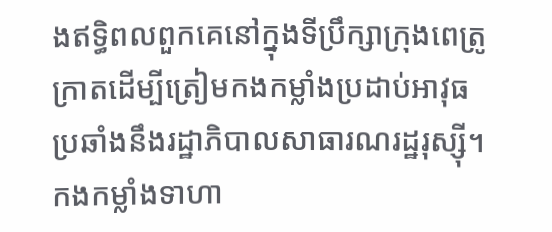ងឥទ្ធិពលពួកគេនៅក្នុងទីប្រឹក្សាក្រុងពេត្រូក្រាតដើម្បីត្រៀមកងកម្លាំងប្រដាប់អាវុធប្រឆាំងនឹងរដ្ឋាភិបាលសាធារណរដ្ឋរុស្ស៊ី។ កងកម្លាំងទាហា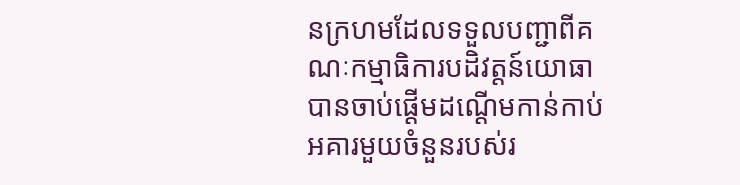នក្រហមដែលទទួលបញ្ជាពីគណៈកម្មាធិការបដិវត្តន៍យោធាបានចាប់ផ្តើមដណ្តើមកាន់កាប់អគារមួយចំនួនរបស់រ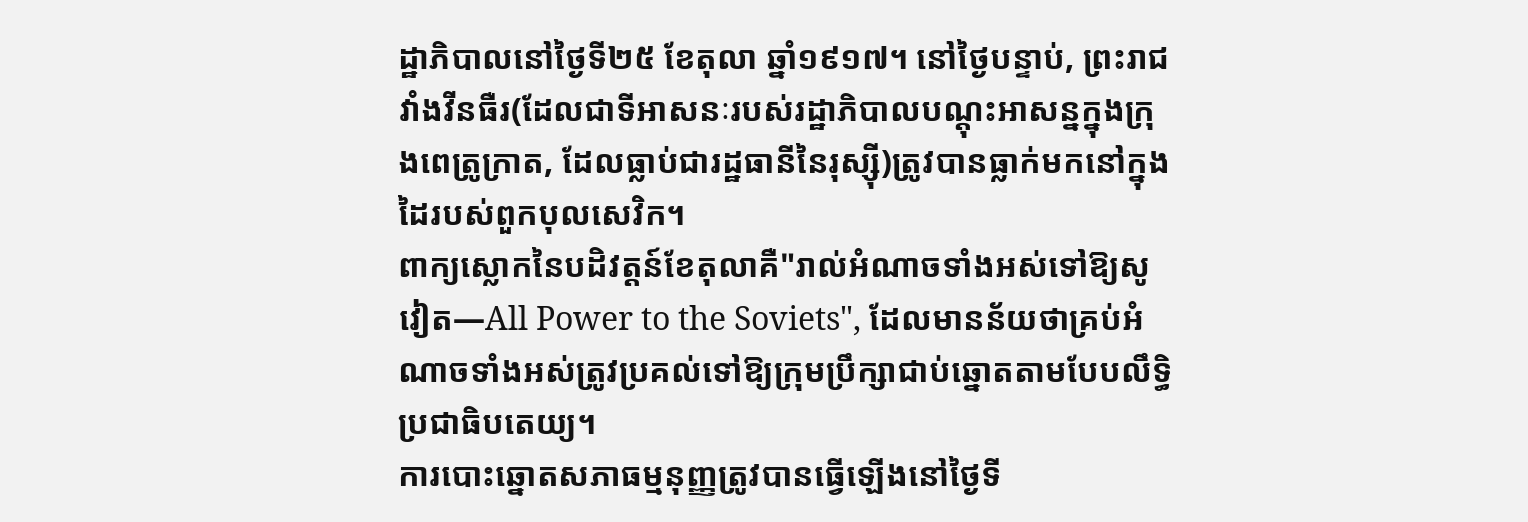ដ្ឋាភិបាលនៅថ្ងៃទី២៥ ខែតុលា ឆ្នាំ១៩១៧។ នៅថ្ងៃបន្ទាប់, ព្រះរាជវាំងវីនធឺរ(ដែលជាទីអាសនៈរបស់រដ្ឋាភិបាលបណ្តុះអាសន្នក្នុងក្រុងពេត្រូក្រាត, ដែលធ្លាប់ជារដ្ឋធានីនៃរុស្ស៊ី)ត្រូវបានធ្លាក់មកនៅក្នុងដៃរបស់ពួកបុលសេវិក។
ពាក្យស្លោកនៃបដិវត្តន៍ខែតុលាគឺ"រាល់អំណាចទាំងអស់ទៅឱ្យសូវៀត—All Power to the Soviets", ដែលមានន័យថាគ្រប់អំណាចទាំងអស់ត្រូវប្រគល់ទៅឱ្យក្រុមប្រឹក្សាជាប់ឆ្នោតតាមបែបលឹទ្ធិប្រជាធិបតេយ្យ។
ការបោះឆ្នោតសភាធម្មនុញ្ញត្រូវបានធ្វើឡើងនៅថ្ងៃទី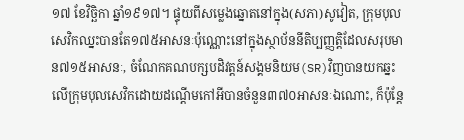១៧ ខែវិច្ឆិកា ឆ្នាំ១៩១៧។ ផ្ទុយពីសម្លេងឆ្នោតនៅក្នុង(សភា)សូវៀត, ក្រុមបុលសេវិកឈ្នះបានតែ១៧៥អាសនៈប៉ុណ្ណោះនៅក្នុងស្ថាប័ននីតិប្បញ្ញត្តិដែលសរុបមាន៧១៥អាសនៈ, ចំណែកគណបក្សបដិវត្តន៍សង្គមនិយម(SR)វិញបានយកឆ្នះលើក្រុមបុលសេវិកដោយដណ្តើមកៅអីបានចំនួន៣៧០អាសនៈឯណោះ, ក៏ប៉ុន្តែ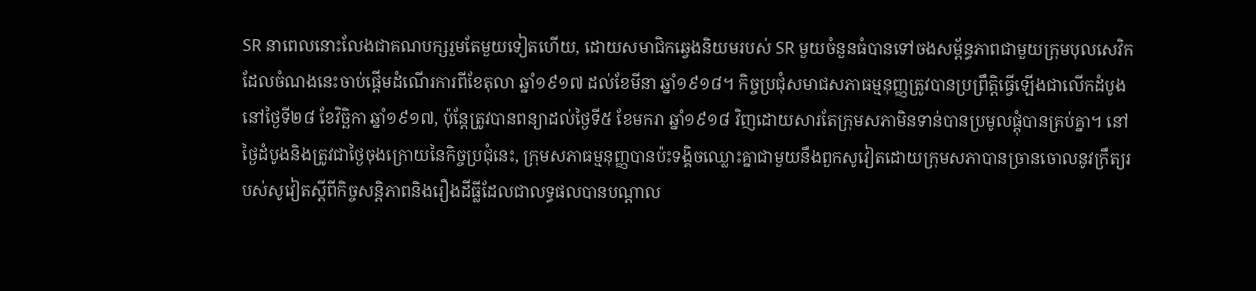SR នាពេលនោះលែងជាគណបក្សរួមតែមួយទៀតហើយ, ដោយសមាជិកឆ្វេងនិយមរបស់ SR មួយចំនួនធំបានទៅចងសម្ព័ន្ធភាពជាមួយក្រុមបុលសេវិកដែលចំណងនេះចាប់ផ្តើមដំណើរការពីខែតុលា ឆ្នាំ១៩១៧ ដល់ខែមីនា ឆ្នាំ១៩១៨។ កិច្ចប្រជុំសមាជសភាធម្មនុញ្ញត្រូវបានប្រព្រឹត្តិធ្វើឡើងជាលើកដំបូងនៅថ្ងៃទី២៨ ខែវិច្ឆិកា ឆ្នាំ១៩១៧, ប៉ុន្តែត្រូវបានពន្យាដល់ថ្ងៃទី៥ ខែមករា ឆ្នាំ១៩១៨ វិញដោយសារតែក្រុមសភាមិនទាន់បានប្រមូលផ្តុំបានគ្រប់គ្នា។ នៅថ្ងៃដំបូងនិងត្រូវជាថ្ងៃចុងក្រោយនៃកិច្ចប្រជុំនេះ, ក្រុមសភាធម្មនុញ្ញបានប៉ះទង្គិចឈ្លោះគ្នាជាមួយនឹងពួកសូវៀតដោយក្រុមសភាបានច្រានចោលនូវក្រឹត្យរបស់សូវៀតស្តីពីកិច្ចសន្តិភាពនិងរឿងដីធ្លីដែលជាលទ្ធផលបានបណ្តាល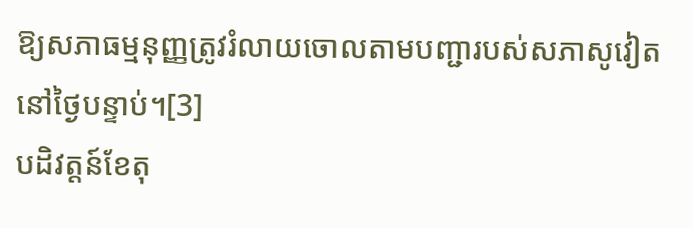ឱ្យសភាធម្មនុញ្ញត្រូវរំលាយចោលតាមបញ្ជារបស់សភាសូវៀតនៅថ្ងៃបន្ទាប់។[3]
បដិវត្តន៍ខែតុ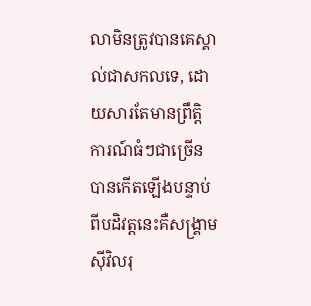លាមិនត្រូវបានគេស្គាល់ជាសកលទេ, ដោយសារតែមានព្រឹត្តិការណ៍ធំៗជាច្រើនបានកើតឡើងបន្ទាប់ពីបដិវត្តនេះគឺសង្គ្រាមស៊ីវិលរុ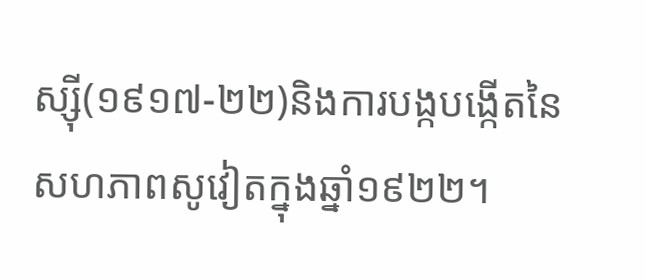ស្ស៊ី(១៩១៧-២២)និងការបង្កបង្កើតនៃសហភាពសូវៀតក្នុងឆ្នាំ១៩២២។